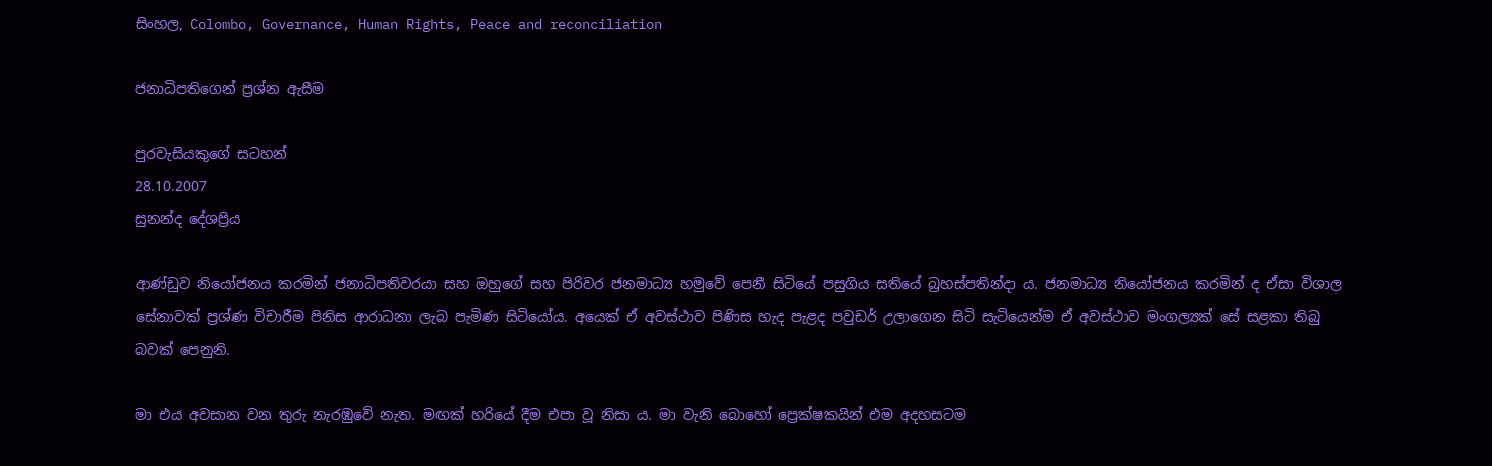සිංහල, Colombo, Governance, Human Rights, Peace and reconciliation

ජනාධිපතිගෙන් ප්‍රශ්න ඇසීම

පුරවැසියකුගේ සටහන්
28.10.2007
සුනන්ද දේශප්‍රිය

ආණ්ඩුව නියෝජනය කරමින් ජනාධිපතිවරයා සහ ඔහුගේ සහ පිරිවර ජනමාධ්‍ය හමුවේ පෙනී සිටියේ පසුගිය සතියේ බ්‍රහස්පතින්දා ය. ජනමාධ්‍ය නියෝජනය කරමින් ද ඒසා විශාල සේනාවක් ප්‍රශ්ණ විචාරීම පිනිස ආරාධනා ලැබ පැමිණ සිටියෝය. අයෙක් ඒ අවස්ථාව පිණිස හැද පැළද පවුඩර් උලාගෙන සිටි සැටියෙන්ම ඒ අවස්ථාව මංගල්‍යක් සේ සළකා තිබු බවක් පෙනුනි.

මා එය අවසාන වන තුරු නැරඹුවේ නැත. මඟක් හරියේ දීම එපා වූ නිසා ය. මා වැනි බොහෝ ප්‍රෙක්ෂකයින් එම අදහසටම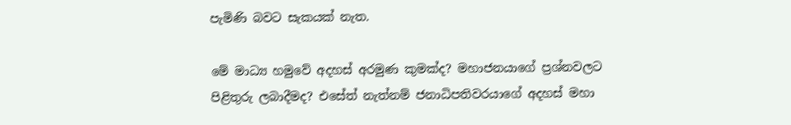පැමිණි බවට සැකයක් නැත.

මේ මාධ්‍ය හමුවේ අදහස් අරමුණ කුමක්ද? මහාජනයාගේ ප්‍රශ්නවලට පිළිතුරු ලබාදීමද? එසේත් නැත්නම් ජනාධිපතිවරයාගේ අදහස් මහා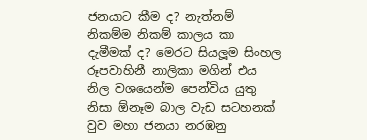ජනයාට කීම ද? නැත්නම් නිකම්ම නිකම් කාලය කා දැමීමක් ද? මෙරට සියලූම සිංහල රූපවාහිනී නාලිකා මගින් එය නිල වශයෙන්ම පෙන්විය යුතු නිසා ඕනෑම බාල වැඩ සටහනක් වුව මහා ජනයා නරඹනු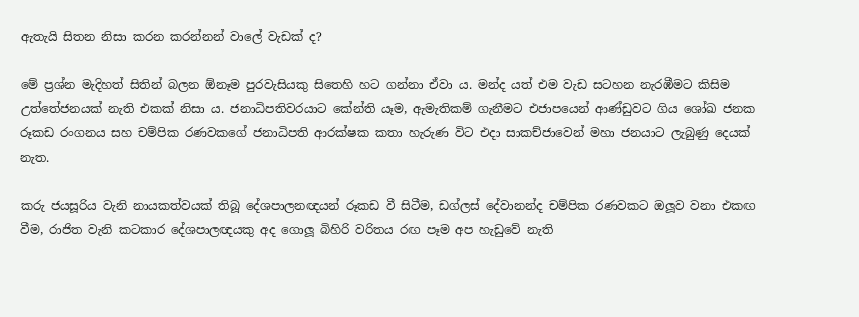ඇතැයි සිතන නිසා කරන කරන්නන් වාලේ වැඩක් ද?

මේ ප්‍රශ්න මැදිහත් සිතින් බලන ඕනෑම පුරවැසියකු සිතෙහි හට ගන්නා ඒවා ය. මන්ද යත් එම වැඩ සටහන නැරඹීමට කිසිම උත්තේජනයක් නැති එකක් නිසා ය. ජනාධිපතිවරයාට කේන්ති යෑම, ඇමැතිකම් ගැනීමට එජාපයෙන් ආණ්ඩුවට ගිය ශෝඛ ජනක රූකඩ රංගනය සහ චම්පික රණවකගේ ජනාධිපති ආරක්ෂක කතා හැරුණ විට එදා සාකච්ජාවෙන් මහා ජනයාට ලැබුණු දෙයක් නැත.

කරු ජයසූරිය වැනි නායකත්වයක් තිබූ දේශපාලනඥයන් රූකඩ වී සිටීම, ඩග්ලස් දේවානන්ද චම්පික රණවකට ඔලූව වනා එකඟ වීම, රාජිත වැනි කටකාර දේශපාලඥයකු අද ගොලූ බිහිරි වරිතය රඟ පෑම අප හැඩුවේ නැති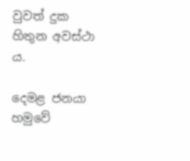වුවත් දුක හිතුන අවස්ථා ය.

දෙමළ ජනයා හමුවේ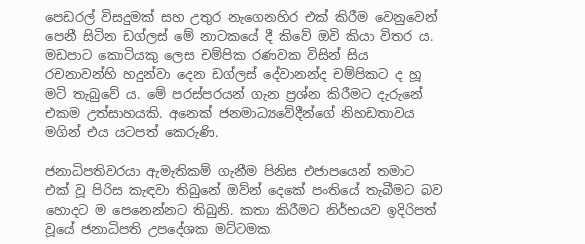පෙඩරල් විසදුමක් සහ උතුර නැගෙනහිර එක් කිරීම වෙනුවෙන් පෙනී සිටින ඩග්ලස් මේ නාටකයේ දී කිවේ ඔවි කියා විතර ය. මඩපාට කොටියකු ලෙස චම්පික රණවක විසින් සිය රචනාවන්හි හදුන්වා දෙන ඩග්ලස් දේවානන්ද චම්පිකට ද හූ මටි තැබුවේ ය. මේ පරස්පරයන් ගැන ප්‍රශ්න කිරීමට දැරුනේ එකම උත්සාහයකි. අනෙක් ජනමාධ්‍යවේදීන්ගේ නිහඩතාවය මගින් එය යටපත් කෙරුණි.

ජනාධිපතිවරයා ඇමැතිකම් ගැනීම පිනිස එජාපයෙන් තමාට එක් වූ පිරිස කැඳවා තිබුනේ ඔව්න් දෙකේ පංතියේ තැබීමට බව හොදට ම පෙනෙන්නට තිබුනි. කතා කිරීමට නිර්භයව ඉදිරිපත් වූයේ ජනාධිපති උපදේශක මට්ටමක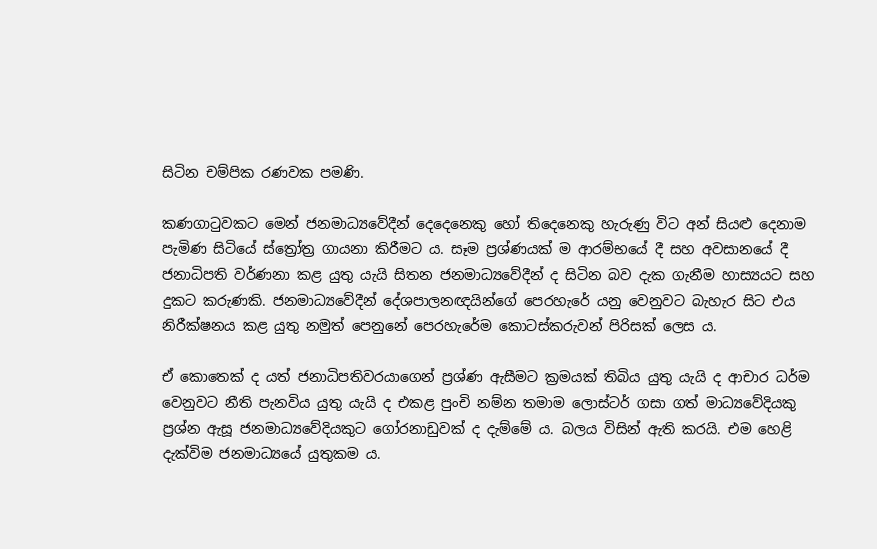සිටින චම්පික රණවක පමණි.

කණගාටුවකට මෙන් ජනමාධ්‍යවේදීන් දෙදෙනෙකු හෝ තිදෙනෙකු හැරුණු විට අන් සියළු දෙනාම පැමිණ සිටියේ ස්ත්‍රෝත්‍ර ගායනා කිරීමට ය. සෑම ප්‍රශ්ණයක් ම ආරම්භයේ දී සහ අවසානයේ දී ජනාධිපති වර්ණනා කළ යුතු යැයි සිතන ජනමාධ්‍යවේදීන් ද සිටින බව දැක ගැනීම හාස්‍යයට සහ දුකට කරුණකි. ජනමාධ්‍යවේදීන් දේශපාලනඥයින්ගේ පෙරහැරේ යනු වෙනුවට බැහැර සිට එය නිරීක්ෂනය කළ යුතු නමුත් පෙනුනේ පෙරහැරේම කොටස්කරුවන් පිරිසක් ලෙස ය.

ඒ කොතෙක් ද යත් ජනාධිපතිවරයාගෙන් ප්‍රශ්ණ ඇසීමට ක්‍රමයක් තිබිය යුතු යැයි ද ආචාර ධර්ම වෙනුවට නීති පැනවිය යුතු යැයි ද එකළ පුංචි නම්න තමාම ලොස්ටර් ගසා ගත් මාධ්‍යවේදියකු ප්‍රශ්න ඇසූ ජනමාධ්‍යවේදියකුට ගෝරනාඩුවක් ද දැම්මේ ය. බලය විසින් ඇති කරයි. එම හෙළි දැක්විම ජනමාධ්‍යයේ යුතුකම ය.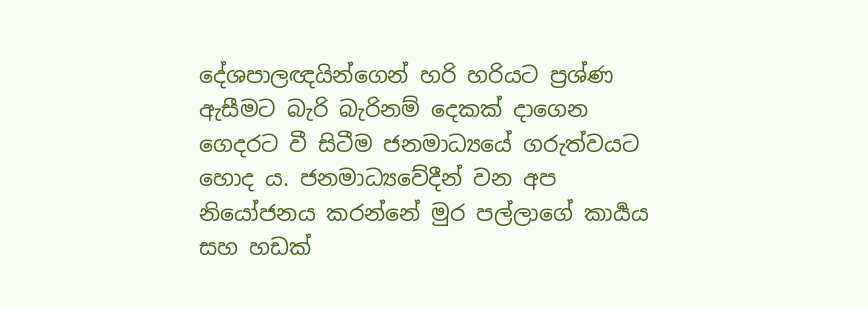දේශපාලඥයින්ගෙන් හරි හරියට ප්‍රශ්ණ ඇසීමට බැරි බැරිනම් දෙකක් දාගෙන ගෙදරට වී සිටීම ජනමාධ්‍යයේ ගරුත්වයට හොද ය. ජනමාධ්‍යවේදීන් වන අප නියෝජනය කරන්නේ මුර පල්ලාගේ කාර්‍යය සහ හඩක්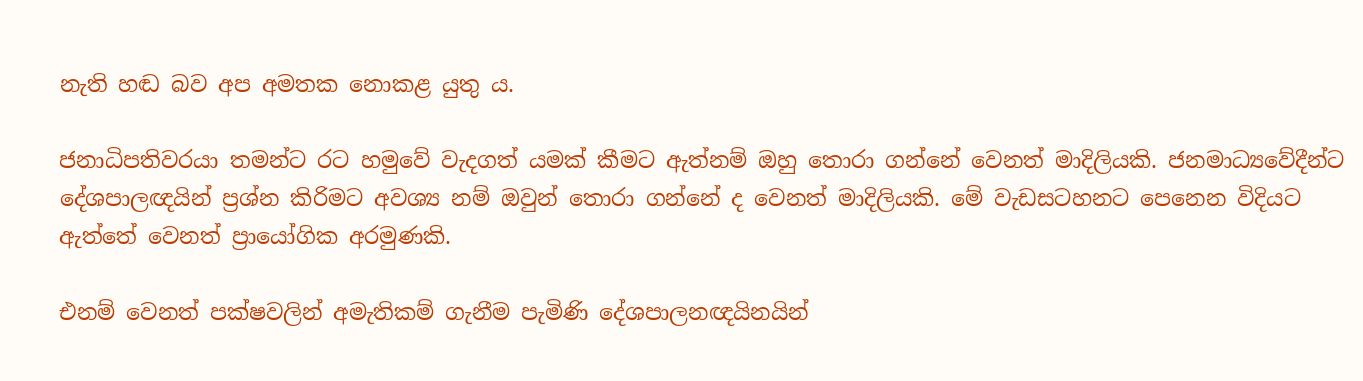නැති හඬ බව අප අමතක නොකළ යුතු ය.

ජනාධිපතිවරයා තමන්ට රට හමුවේ වැදගත් යමක් කීමට ඇත්නම් ඔහු තොරා ගන්නේ වෙනත් මාදිලියකි. ජනමාධ්‍යවේදීන්ට දේශපාලඥයින් ප්‍රශ්න කිරිමට අවශ්‍ය නම් ඔවුන් තොරා ගන්නේ ද වෙනත් මාදිලියකි. මේ වැඩසටහනට පෙනෙන විදියට ඇත්තේ වෙනත් ප්‍රායෝගික අරමුණකි.

එනම් වෙනත් පක්ෂවලින් අමැතිකම් ගැනීම පැමිණි දේශපාලනඥයිනයින්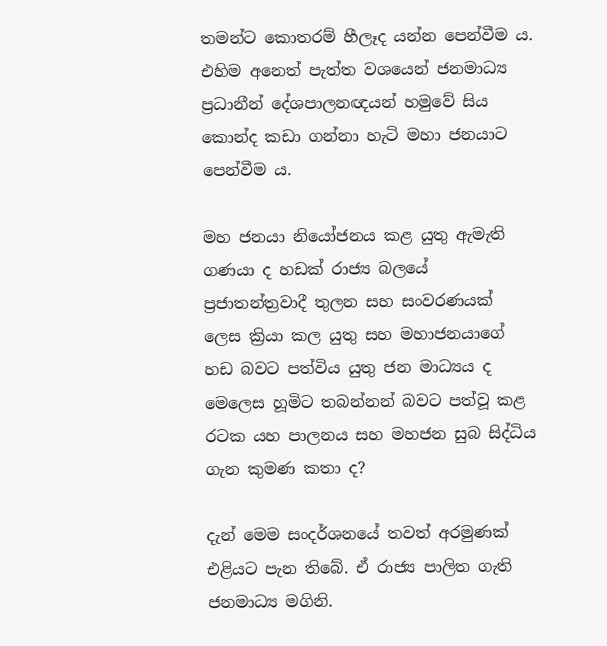තමන්ට කොතරම් හීලෑද යන්න පෙන්වීම ය. එහිම අනෙත් පැත්ත වශයෙන් ජනමාධ්‍ය ප්‍රධානීන් දේශපාලනඥයන් හමුවේ සිය කොන්ද කඩා ගන්නා හැටි මහා ජනයාට පෙන්වීම ය.

මහ ජනයා නියෝජනය කළ යුතු ඇමැති ගණයා ද හඩක් රාජ්‍ය බලයේ ප්‍රජාතන්ත්‍රවාදී තුලන සහ සංවරණයක් ලෙස ක්‍රියා කල යුතු සහ මහාජනයාගේ හඩ බවට පත්විය යුතු ජන මාධ්‍යය ද මෙලෙස හූමිට තබන්නන් බවට පත්වූ කළ රටක යහ පාලනය සහ මහජන සුබ සිද්ධිය ගැන කුමණ කතා ද?

දැන් මෙම සංදර්ශනයේ තවත් අරමුණක් එළියට පැන තිබේ. ඒ රාජ්‍ය පාලිත ගැති ජනමාධ්‍ය මගිනි.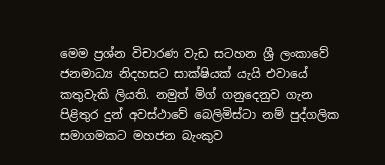මෙම ප්‍රශ්න විචාරණ වැඩ සටහන ශ්‍රී ලංකාවේ ජනමාධ්‍ය නිදහසට සාක්ෂියක් යැයි එවායේ කතුවැකි ලියති. නමුත් මිග් ගනුදෙනුව ගැන පිළිතුර දුන් අවස්ථාවේ බෙලිමිස්ටා නම් පුද්ගලික සමාගමකට මහජන බැංකුව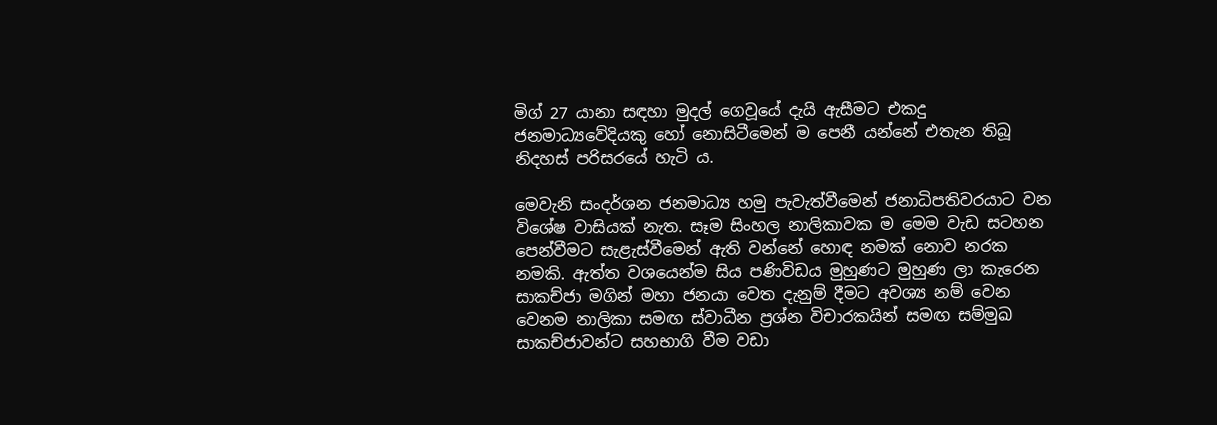මිග් 27 යානා සඳහා මුදල් ගෙවූයේ දැයි ඇසීමට එකදු ජනමාධ්‍යවේදියකු හෝ නොසිටීමෙන් ම පෙනී යන්නේ එතැන තිබූ නිදහස් පරිසරයේ හැටි ය.

මෙවැනි සංදර්ශන ජනමාධ්‍ය හමු පැවැත්වීමෙන් ජනාධිපතිවරයාට වන විශේෂ වාසියක් නැත. සෑම සිංහල නාලිකාවක ම මෙම වැඩ සටහන පෙන්වීමට සැළැස්වීමෙන් ඇති වන්නේ හොඳ නමක් නොව නරක නමකි. ඇත්ත වශයෙන්ම සිය පණිවිඩය මුහුණට මුහුණ ලා කැරෙන සාකච්ජා මගින් මහා ජනයා වෙත දැනුම් දීමට අවශ්‍ය නම් වෙන වෙනම නාලිකා සමඟ ස්වාධීන ප්‍රශ්න විචාරකයින් සමඟ සම්මුඛ සාකච්ජාවන්ට සහභාගි වීම වඩා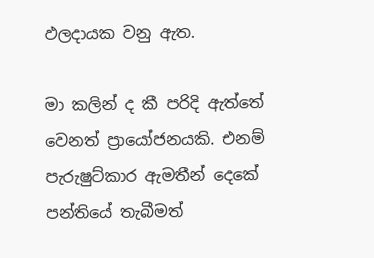ඵලදායක වනු ඇත.

මා කලින් ද කී පරිදි ඇත්තේ වෙනත් ප්‍රායෝජනයකි. එනම් පැරුෂුට්කාර ඇමතීන් දෙකේ පන්තියේ තැබීමත්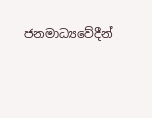ජනමාධ්‍යවේදීන්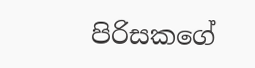පිරිසකගේ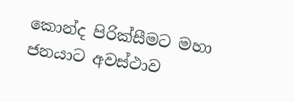කොන්ද පිරික්සීමට මහා ජනයාට අවස්ථාව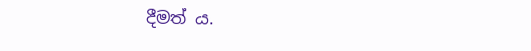දීමත් ය.